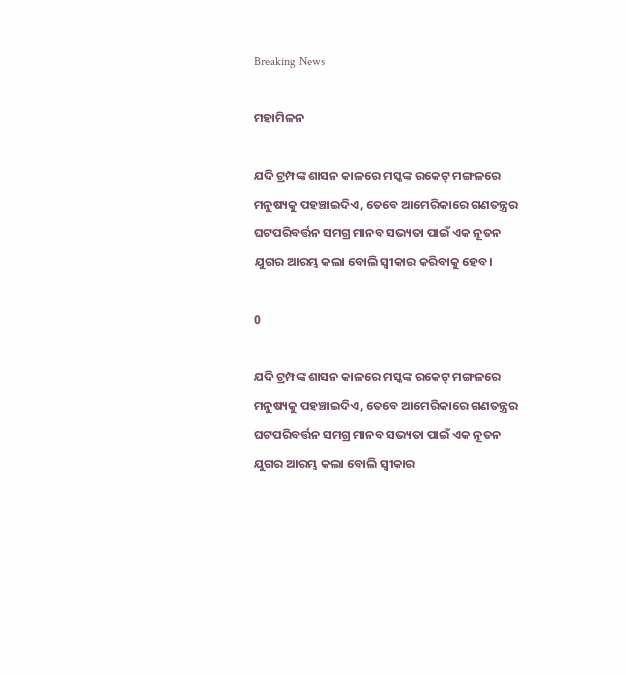Breaking News

ମହାମିଳନ

ଯଦି ଟ୍ରମ୍ପଙ୍କ ଶାସନ କାଳରେ ମସ୍କଙ୍କ ରକେଟ୍ ମଙ୍ଗଳରେ ମନୁଷ୍ୟକୁ ପହଞ୍ଚାଇଦିଏ, ତେବେ ଆମେରିକାରେ ଗଣତନ୍ତ୍ରର ଘଟପରିବର୍ତ୍ତନ ସମଗ୍ର ମାନବ ସଭ୍ୟତା ପାଇଁ ଏକ ନୂତନ ଯୁଗର ଆରମ୍ଭ କଲା ବୋଲି ସ୍ବୀକାର କରିବାକୁ ହେବ।

0

ଯଦି ଟ୍ରମ୍ପଙ୍କ ଶାସନ କାଳରେ ମସ୍କଙ୍କ ରକେଟ୍ ମଙ୍ଗଳରେ ମନୁଷ୍ୟକୁ ପହଞ୍ଚାଇଦିଏ, ତେବେ ଆମେରିକାରେ ଗଣତନ୍ତ୍ରର ଘଟପରିବର୍ତ୍ତନ ସମଗ୍ର ମାନବ ସଭ୍ୟତା ପାଇଁ ଏକ ନୂତନ ଯୁଗର ଆରମ୍ଭ କଲା ବୋଲି ସ୍ବୀକାର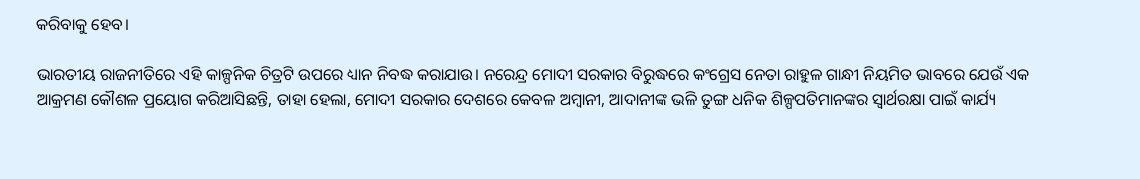କରିବାକୁ ହେବ।

ଭାରତୀୟ ରାଜନୀତିରେ ଏହି କାଳ୍ପନିକ ଚିତ୍ରଟି ଉପରେ ଧ୍ୟାନ ନିବଦ୍ଧ କରାଯାଉ। ନରେନ୍ଦ୍ର ମୋଦୀ ସରକାର ବିରୁଦ୍ଧରେ କଂଗ୍ରେସ ନେତା ରାହୁଳ ଗାନ୍ଧୀ ନିୟମିତ ଭାବରେ ଯେଉଁ ଏକ ଆକ୍ରମଣ କୌଶଳ ପ୍ରୟୋଗ କରିଆସିଛନ୍ତି, ତାହା ହେଲା, ମୋଦୀ ସରକାର ଦେଶରେ କେବଳ ଅମ୍ବାନୀ, ଆଦାନୀଙ୍କ ଭଳି ତୁଙ୍ଗ ଧନିକ ଶିଳ୍ପପତିମାନଙ୍କର ସ୍ବାର୍ଥରକ୍ଷା ପାଇଁ କାର୍ଯ୍ୟ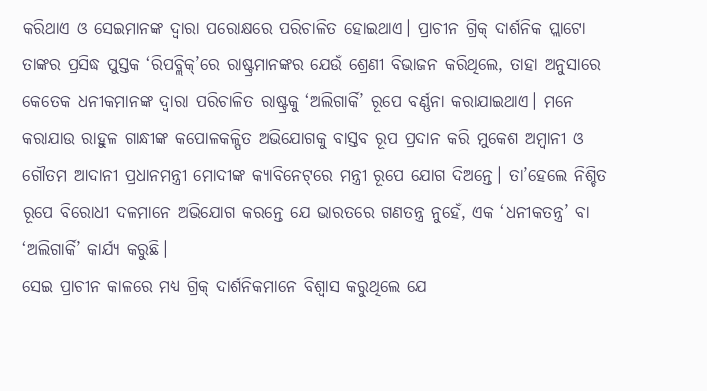କରିଥାଏ ଓ ସେଇମାନଙ୍କ ଦ୍ବାରା ପରୋକ୍ଷରେ ପରିଚାଳିତ ହୋଇଥାଏ। ପ୍ରାଚୀନ ଗ୍ରିକ୍ ଦାର୍ଶନିକ ପ୍ଲାଟୋ ତାଙ୍କର ପ୍ରସିଦ୍ଧ ପୁସ୍ତକ ‘ରିପବ୍ଲିକ୍’ରେ ରାଷ୍ଟ୍ରମାନଙ୍କର ଯେଉଁ ଶ୍ରେଣୀ ବିଭାଜନ କରିଥିଲେ, ତାହା ଅନୁସାରେ କେତେକ ଧନୀକମାନଙ୍କ ଦ୍ବାରା ପରିଚାଳିତ ରାଷ୍ଟ୍ରକୁ ‘ଅଲିଗାର୍କି’ ରୂପେ ବର୍ଣ୍ଣନା କରାଯାଇଥାଏ। ମନେ କରାଯାଉ ରାହୁଳ ଗାନ୍ଧୀଙ୍କ କପୋଳକଳ୍ପିତ ଅଭିଯୋଗକୁ ବାସ୍ତବ ରୂପ ପ୍ରଦାନ କରି ମୁକେଶ ଅମ୍ବାନୀ ଓ ଗୌତମ ଆଦାନୀ ପ୍ରଧାନମନ୍ତ୍ରୀ ମୋଦୀଙ୍କ କ୍ୟାବିନେଟ୍‌ରେ ମନ୍ତ୍ରୀ ରୂପେ ଯୋଗ ଦିଅନ୍ତେ। ତା’ହେଲେ ନିଶ୍ଚିତ ରୂପେ ବିରୋଧୀ ଦଳମାନେ ଅଭିଯୋଗ କରନ୍ତେ ଯେ ଭାରତରେ ଗଣତନ୍ତ୍ର ନୁହେଁ, ଏକ ‘ଧନୀକତନ୍ତ୍ର’ ବା ‘ଅଲିଗାର୍କି’ କାର୍ଯ୍ୟ କରୁଛି।
ସେଇ ପ୍ରାଚୀନ କାଳରେ ମଧ୍ୟ ଗ୍ରିକ୍ ଦାର୍ଶନିକମାନେ ବିଶ୍ବାସ କରୁଥିଲେ ଯେ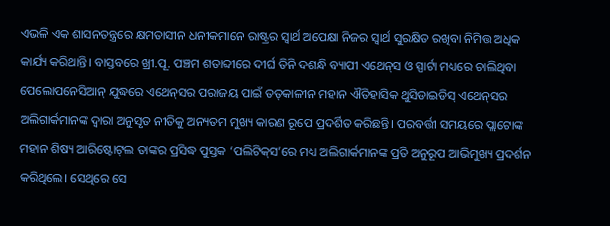ଏଭଳି ଏକ ଶାସନତନ୍ତ୍ରରେ କ୍ଷମତାସୀନ ଧନୀକମାନେ ରାଷ୍ଟ୍ରର ସ୍ବାର୍ଥ ଅପେକ୍ଷା ନିଜର ସ୍ବାର୍ଥ ସୁରକ୍ଷିତ ରଖିବା ନିମିତ୍ତ ଅଧିକ କାର୍ଯ୍ୟ କରିଥାନ୍ତି। ବାସ୍ତବରେ ଖ୍ରୀ.ପୂ. ପଞ୍ଚମ ଶତାବ୍ଦୀରେ ଦୀର୍ଘ ତିନି ଦଶନ୍ଧି ବ୍ୟାପୀ ଏଥେନ୍‌ସ ଓ ସ୍ପାର୍ଟା ମଧ୍ୟରେ ଚାଲିଥିବା ପେଲୋପନେସିଆନ୍ ଯୁଦ୍ଧରେ ଏଥେନ୍‌ସର ପରାଜୟ ପାଇଁ ତତ୍‌କାଳୀନ ମହାନ ଐତିହାସିକ ଥୁସିଡାଇଡିସ୍ ଏଥେନ୍‌ସର ଅଲିଗାର୍କମାନଙ୍କ ଦ୍ବାରା ଅନୁସୃତ ନୀତିକୁ ଅନ୍ୟତମ ମୁଖ୍ୟ କାରଣ ରୂପେ ପ୍ରଦର୍ଶିତ କରିଛନ୍ତି। ପରବର୍ତ୍ତୀ ସମୟରେ ପ୍ଲାଟୋଙ୍କ ମହାନ ଶିଷ୍ୟ ଆରିଷ୍ଟୋଟ୍‌ଲ ତାଙ୍କର ପ୍ରସିଦ୍ଧ ପୁସ୍ତକ ‘ପଲିଟିକ୍‌ସ’ରେ ମଧ୍ୟ ଅଲିଗାର୍କମାନଙ୍କ ପ୍ରତି ଅନୁରୂପ ଆଭିମୁଖ୍ୟ ପ୍ରଦର୍ଶନ କରିଥିଲେ। ସେଥିରେ ସେ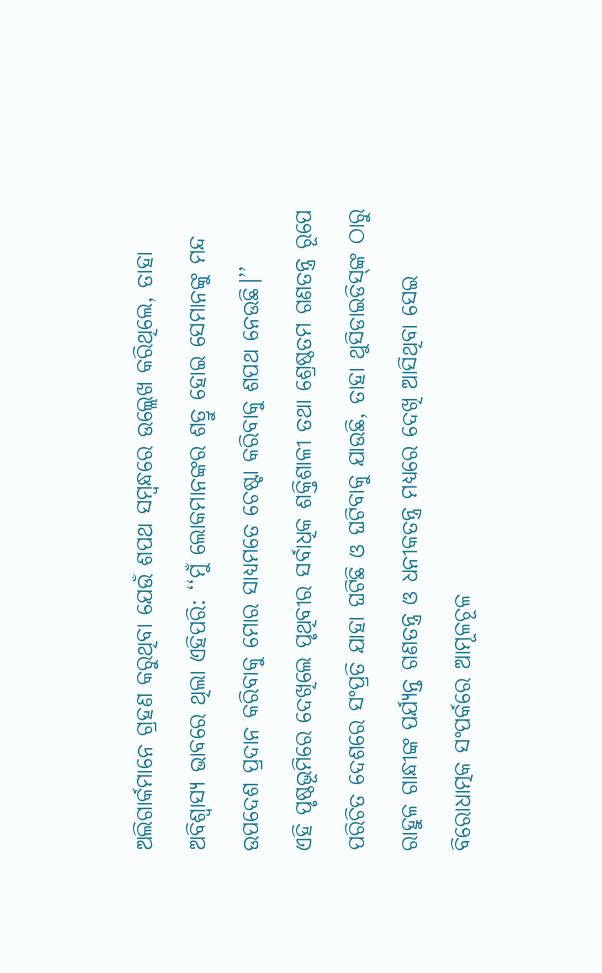ଅଲିଗାର୍କମାନେ ଗ୍ରହଣ କରୁଥିବା ଯେଉଁ ଶପଥ ସମ୍ବନ୍ଧରେ ଉଲ୍ଲେଖ କରିଥିଲେ, ତାହା ଅବିଶ୍ବାସ୍ୟ ଭାବରେ ଥିଲା ଏହିପରି: ‘‘ମୁଁ ଲୋକମାନଙ୍କର ଶତ୍ରୁ ହୋଇ ସେମାନଙ୍କୁ ମନ୍ଦ ଉପଦେଶ ପ୍ରଦାନ କରିବାକୁ ମୋର ସାଧ୍ୟମତେ ଚେଷ୍ଟା କରିବାକୁ ଶପଥ ନେଉଛି।’’
ଏହି ପୃଷ୍ଠଭୂମିରେ ଦେଖିଲେ ପୃଥିବୀର ସର୍ବାଧିକ ଶକ୍ତିଶାଳୀ ତଥା ଶ୍ରେଷ୍ଠତମ ଗଣତନ୍ତ୍ର ରୂପେ ପରିଚିତ ଦେଶରେ ସଂପ୍ରତି ଯାହା ଘଟିଛି ଓ ଘଟିବାକୁ ଯାଉଛି, ତାହା ଥୁସିଡାଇଡିସ୍‌ଙ୍କ ଠାରୁ ରାହୁଳ ଗାନ୍ଧୀଙ୍କ ପର୍ଯ୍ୟନ୍ତ ଗଣତନ୍ତ୍ର ଓ ଧନୀକତନ୍ତ୍ର ମଧ୍ୟରେ ଦେଖି ଆସିଥିବା ସେଇ ବିରୋଧାତ୍ମକ ସଂପର୍କରେ ଆମୂଳଚୂଳ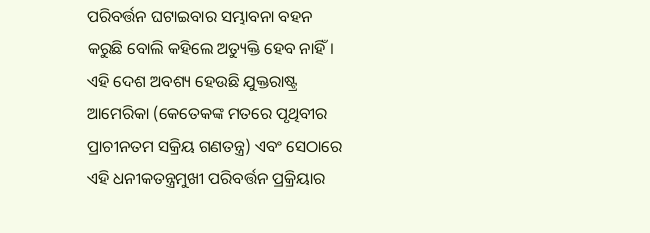ପରିବର୍ତ୍ତନ ଘଟାଇବାର ସମ୍ଭାବନା ବହନ କରୁଛି ବୋଲି କହିଲେ ଅତ୍ୟୁକ୍ତି ହେବ ନାହିଁ। ଏହି ଦେଶ ଅବଶ୍ୟ ହେଉଛି ଯୁକ୍ତରାଷ୍ଟ୍ର ଆମେରିକା (କେତେକଙ୍କ ମତରେ ପୃଥିବୀର ପ୍ରାଚୀନତମ ସକ୍ରିୟ ଗଣତନ୍ତ୍ର) ଏବଂ ସେଠାରେ ଏହି ଧନୀକତନ୍ତ୍ରମୁଖୀ ପରିବର୍ତ୍ତନ ପ୍ରକ୍ରିୟାର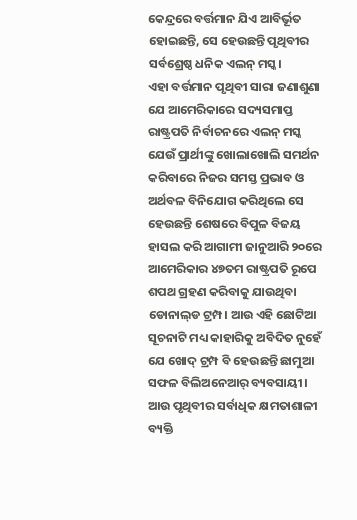କେନ୍ଦ୍ରରେ ବର୍ତ୍ତମାନ ଯିଏ ଆବିର୍ଭୂତ ହୋଇଛନ୍ତି, ସେ ହେଉଛନ୍ତି ପୃଥିବୀର ସର୍ବଶ୍ରେଷ୍ଠ ଧନିକ ଏଲନ୍ ମସ୍କ।
ଏହା ବର୍ତ୍ତମାନ ପୃଥିବୀ ସାରା ଜଣାଶୁଣା ଯେ ଆମେରିକାରେ ସଦ୍ୟସମାପ୍ତ ରାଷ୍ଟ୍ରପତି ନିର୍ବାଚନରେ ଏଲନ୍ ମସ୍କ ଯେଉଁ ପ୍ରାର୍ଥୀଙ୍କୁ ଖୋଲାଖୋଲି ସମର୍ଥନ କରିବାରେ ନିଜର ସମସ୍ତ ପ୍ରଭାବ ଓ ଅର୍ଥବଳ ବିନିଯୋଗ କରିଥିଲେ ସେ ହେଉଛନ୍ତି ଶେଷରେ ବିପୁଳ ବିଜୟ ହାସଲ କରି ଆଗାମୀ ଜାନୁଆରି ୨୦ରେ ଆମେରିକାର ୪୭ତମ ରାଷ୍ଟ୍ରପତି ରୂପେ ଶପଥ ଗ୍ରହଣ କରିବାକୁ ଯାଉଥିବା ଡୋନାଲ୍‌ଡ ଟ୍ରମ୍ପ। ଆଉ ଏହି ଛୋଟିଆ ସୂଚନାଟି ମଧ୍ୟ କାହାରିକୁ ଅବିଦିତ ନୁହେଁ ଯେ ଖୋଦ୍ ଟ୍ରମ୍ପ ବି ହେଉଛନ୍ତି ଛାମୁଆ ସଫଳ ବିଲିଅନେଆର୍ ବ୍ୟବସାୟୀ। ଆଉ ପୃଥିବୀର ସର୍ବାଧିକ କ୍ଷମତାଶାଳୀ ବ୍ୟକ୍ତି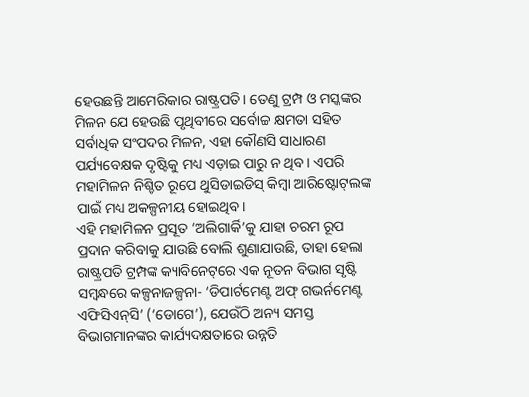ହେଉଛନ୍ତି ଆମେରିକାର ରାଷ୍ଟ୍ରପତି। ତେଣୁ ଟ୍ରମ୍ପ ଓ ମସ୍କଙ୍କର ମିଳନ ଯେ ହେଉଛି ପୃଥିବୀରେ ସର୍ବୋଚ୍ଚ କ୍ଷମତା ସହିତ ସର୍ବାଧିକ ସଂପଦର ମିଳନ, ଏହା କୌଣସି ସାଧାରଣ ପର୍ଯ୍ୟବେକ୍ଷକ ଦୃଷ୍ଟିକୁ ମଧ୍ୟ ଏଡ଼ାଇ ପାରୁ ନ ଥିବ। ଏପରି ମହାମିଳନ ନିଶ୍ଚିତ ରୂପେ ଥୁସିଡାଇଡିସ୍ କିମ୍ବା ଆରିଷ୍ଟୋଟ୍‌ଲଙ୍କ ପାଇଁ ମଧ୍ୟ ଅକଳ୍ପନୀୟ ହୋଇଥିବ।
ଏହି ମହାମିଳନ ପ୍ରସୂତ ‘ଅଲିଗାର୍କି’କୁ ଯାହା ଚରମ ରୂପ ପ୍ରଦାନ କରିବାକୁ ଯାଉଛି ବୋଲି ଶୁଣାଯାଉଛି, ତାହା ହେଲା ରାଷ୍ଟ୍ରପତି ଟ୍ରମ୍ପଙ୍କ କ୍ୟାବିନେଟ୍‌ରେ ଏକ ନୂତନ ବିଭାଗ ସୃଷ୍ଟି ସମ୍ବନ୍ଧରେ କଳ୍ପନାଜଳ୍ପନା- ‘ଡିପାର୍ଟମେଣ୍ଟ ଅଫ୍ ଗଭର୍ନମେଣ୍ଟ ଏଫିସିଏନ୍‌ସି’ (‘ଡୋଗେ’), ଯେଉଁଠି ଅନ୍ୟ ସମସ୍ତ ବିଭାଗମାନଙ୍କର କାର୍ଯ୍ୟଦକ୍ଷତାରେ ଉନ୍ନତି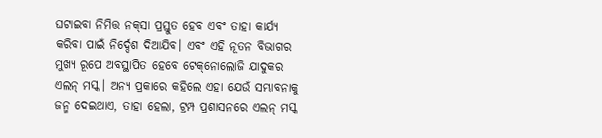ଘଟାଇବା ନିମିତ୍ତ ନକ୍‌ସା ପ୍ରସ୍ତୁତ ହେବ ଏବଂ ତାହା କାର୍ଯ୍ୟ କରିବା ପାଇଁ ନିର୍ଦ୍ଦେଶ ଦିଆଯିବ। ଏବଂ ଏହି ନୂତନ ବିଭାଗର ମୁଖ୍ୟ ରୂପେ ଅବସ୍ଥାପିତ ହେବେ ଟେକ୍‌ନୋଲୋଜି ଯାଦୁକର ଏଲନ୍ ମସ୍କ। ଅନ୍ୟ ପ୍ରକାରେ କହିଲେ ଏହା ଯେଉଁ ସମ୍ଭାବନାକୁ ଜନ୍ମ ଦେଇଥାଏ, ତାହା ହେଲା, ଟ୍ରମ୍ପ ପ୍ରଶାସନରେ ଏଲନ୍ ମସ୍କ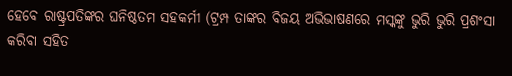ହେବେ ରାଷ୍ଟ୍ରପତିଙ୍କର ଘନିଷ୍ଠତମ ସହକର୍ମୀ (ଟ୍ରମ୍ପ ତାଙ୍କର ବିଜୟ ଅଭିଭାଷଣରେ ମସ୍କଙ୍କୁ ଭୁରି ଭୁରି ପ୍ରଶଂସା କରିବା ସହିତ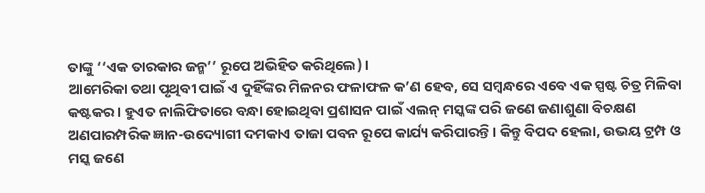ତାଙ୍କୁ ‘‘ଏକ ତାରକାର ଜନ୍ମ’’ ରୂପେ ଅଭିହିତ କରିଥିଲେ)।
ଆମେରିକା ତଥା ପୃଥିବୀ ପାଇଁ ଏ ଦୁହିଁଙ୍କର ମିଳନର ଫଳାଫଳ କ’ଣ ହେବ, ସେ ସମ୍ବନ୍ଧରେ ଏବେ ଏକ ସ୍ପଷ୍ଟ ଚିତ୍ର ମିଳିବା କଷ୍ଟକର। ହୁଏତ ନାଲିଫିତାରେ ବନ୍ଧା ହୋଇଥିବା ପ୍ରଶାସନ ପାଇଁ ଏଲନ୍ ମସ୍କଙ୍କ ପରି ଜଣେ ଜଣାଶୁଣା ବିଚକ୍ଷଣ ଅଣପାରମ୍ପରିକ ଜ୍ଞାନ-ଉଦ୍ୟୋଗୀ ଦମକାଏ ତାଜା ପବନ ରୂପେ କାର୍ଯ୍ୟ କରିପାରନ୍ତି। କିନ୍ତୁ ବିପଦ ହେଲା, ଉଭୟ ଟ୍ରମ୍ପ ଓ ମସ୍କ ଜଣେ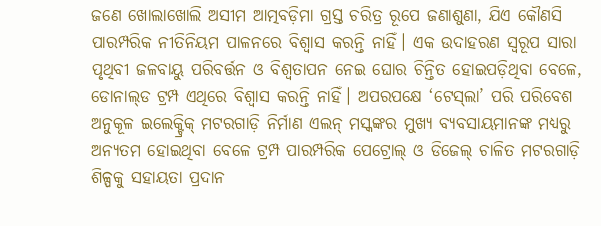ଜଣେ ଖୋଲାଖୋଲି ଅସୀମ ଆତ୍ମବଡ଼ିମା ଗ୍ରସ୍ତ ଚରିତ୍ର ରୂପେ ଜଣାଶୁଣା, ଯିଏ କୌଣସି ପାରମ୍ପରିକ ନୀତିନିୟମ ପାଳନରେ ବିଶ୍ବାସ କରନ୍ତି ନାହିଁ। ଏକ ଉଦାହରଣ ସ୍ବରୂପ ସାରା ପୃଥିବୀ ଜଳବାୟୁ ପରିବର୍ତ୍ତନ ଓ ବିଶ୍ବତାପନ ନେଇ ଘୋର ଚିନ୍ତିତ ହୋଇପଡ଼ିଥିବା ବେଳେ, ଡୋନାଲ୍‌ଡ ଟ୍ରମ୍ପ ଏଥିରେ ବିଶ୍ବାସ କରନ୍ତି ନାହିଁ। ଅପରପକ୍ଷେ ‘ଟେସ୍‌ଲା’ ପରି ପରିବେଶ ଅନୁକୂଳ ଇଲେକ୍ଟ୍ରିକ୍ ମଟରଗାଡ଼ି ନିର୍ମାଣ ଏଲନ୍ ମସ୍କଙ୍କର ମୁଖ୍ୟ ବ୍ୟବସାୟମାନଙ୍କ ମଧ୍ୟରୁ ଅନ୍ୟତମ ହୋଇଥିବା ବେଳେ ଟ୍ରମ୍ପ ପାରମ୍ପରିକ ପେଟ୍ରୋଲ୍ ଓ ଡିଜେଲ୍ ଚାଳିତ ମଟରଗାଡ଼ି ଶିଳ୍ପକୁ ସହାୟତା ପ୍ରଦାନ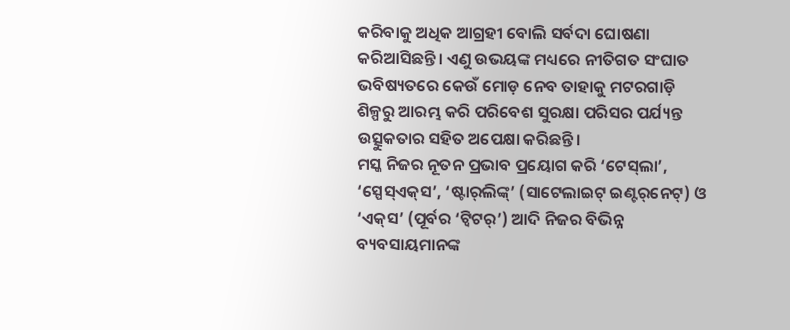କରିବାକୁ ଅଧିକ ଆଗ୍ରହୀ ବୋଲି ସର୍ବଦା ଘୋଷଣା କରିଆସିଛନ୍ତି। ଏଣୁ ଉଭୟଙ୍କ ମଧ୍ୟରେ ନୀତିଗତ ସଂଘାତ ଭବିଷ୍ୟତରେ କେଉଁ ମୋଡ଼ ନେବ ତାହାକୁ ମଟରଗାଡ଼ି ଶିଳ୍ପରୁ ଆରମ୍ଭ କରି ପରିବେଶ ସୁରକ୍ଷା ପରିସର ପର୍ଯ୍ୟନ୍ତ ଉତ୍ସୁକତାର ସହିତ ଅପେକ୍ଷା କରିଛନ୍ତି।
ମସ୍କ ନିଜର ନୂତନ ପ୍ରଭାବ ପ୍ରୟୋଗ କରି ‘ଟେସ୍‌ଲା’, ‘ସ୍ପେସ୍ଏକ୍‌ସ’, ‘ଷ୍ଟାର୍‌ଲିଙ୍କ୍’ (ସାଟେଲାଇଟ୍ ଇଣ୍ଟର୍‌ନେଟ୍) ଓ ‘ଏକ୍‌ସ’ (ପୂର୍ବର ‘ଟ୍ବିଟର୍’) ଆଦି ନିଜର ବିଭିନ୍ନ ବ୍ୟବସାୟମାନଙ୍କ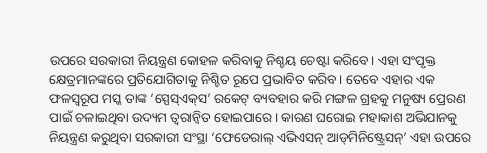ଉପରେ ସରକାରୀ ନିୟନ୍ତ୍ରଣ କୋହଳ କରିବାକୁ ନିଶ୍ଚୟ ଚେଷ୍ଟା କରିବେ। ଏହା ସଂପୃକ୍ତ କ୍ଷେତ୍ରମାନଙ୍କରେ ପ୍ରତିଯୋଗିତାକୁ ନିଶ୍ଚିତ ରୂପେ ପ୍ରଭାବିତ କରିବ। ତେବେ ଏହାର ଏକ ଫଳସ୍ବରୂପ ମସ୍କ ତାଙ୍କ ‘ସ୍ପେସ୍‌ଏକ୍‌ସ’ ରକେଟ୍ ବ୍ୟବହାର କରି ମଙ୍ଗଳ ଗ୍ରହକୁ ମନୁଷ୍ୟ ପ୍ରେରଣ ପାଇଁ ଚଳାଇଥିବା ଉଦ୍ୟମ ତ୍ବରାନ୍ବିତ ହୋଇପାରେ। କାରଣ ଘରୋଇ ମହାକାଶ ଅଭିଯାନକୁ ନିୟନ୍ତ୍ରଣ କରୁଥିବା ସରକାରୀ ସଂସ୍ଥା ‘ଫେଡେରାଲ୍ ଏଭିଏସନ୍ ଆଡ୍‌ମିନିଷ୍ଟ୍ରେସନ୍’ ଏହା ଉପରେ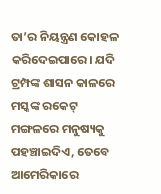ତା’ର ନିୟନ୍ତ୍ରଣ କୋହଳ କରିଦେଇପାରେ। ଯଦି ଟ୍ରମ୍ପଙ୍କ ଶାସନ କାଳରେ ମସ୍କଙ୍କ ରକେଟ୍ ମଙ୍ଗଳରେ ମନୁଷ୍ୟକୁ ପହଞ୍ଚାଇଦିଏ, ତେବେ ଆମେରିକାରେ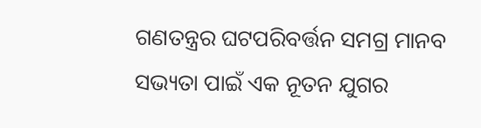ଗଣତନ୍ତ୍ରର ଘଟପରିବର୍ତ୍ତନ ସମଗ୍ର ମାନବ ସଭ୍ୟତା ପାଇଁ ଏକ ନୂତନ ଯୁଗର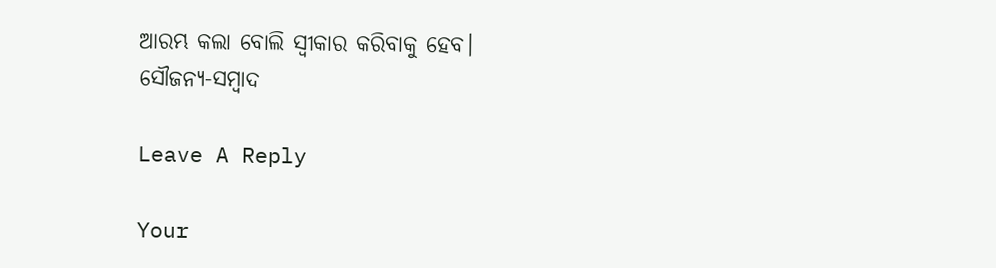ଆରମ୍ଭ କଲା ବୋଲି ସ୍ବୀକାର କରିବାକୁ ହେବ।
ସୌଜନ୍ୟ-ସମ୍ବାଦ

Leave A Reply

Your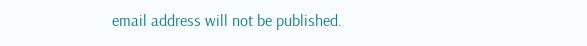email address will not be published.